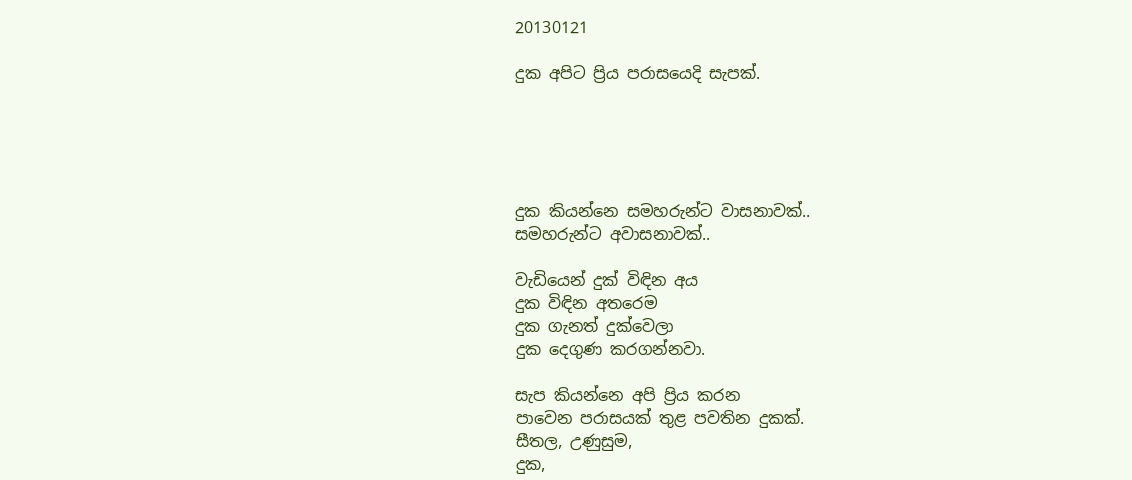20130121

දුක අපිට ප්‍රිය පරාසයෙදි සැපක්.





දුක කියන්නෙ සමහරුන්ට වාසනාවක්..
සමහරුන්ට අවාසනාවක්..

වැඩියෙන් දුක් විඳින අය
දුක විඳින අතරෙම
දුක ගැනත් දුක්වෙලා
දුක දෙගුණ කරගන්නවා.

සැප කියන්නෙ අපි ප්‍රිය කරන
පාවෙන පරාසයක් තුළ පවතින දුකක්.
සීතල, උණුසුම,
දුක,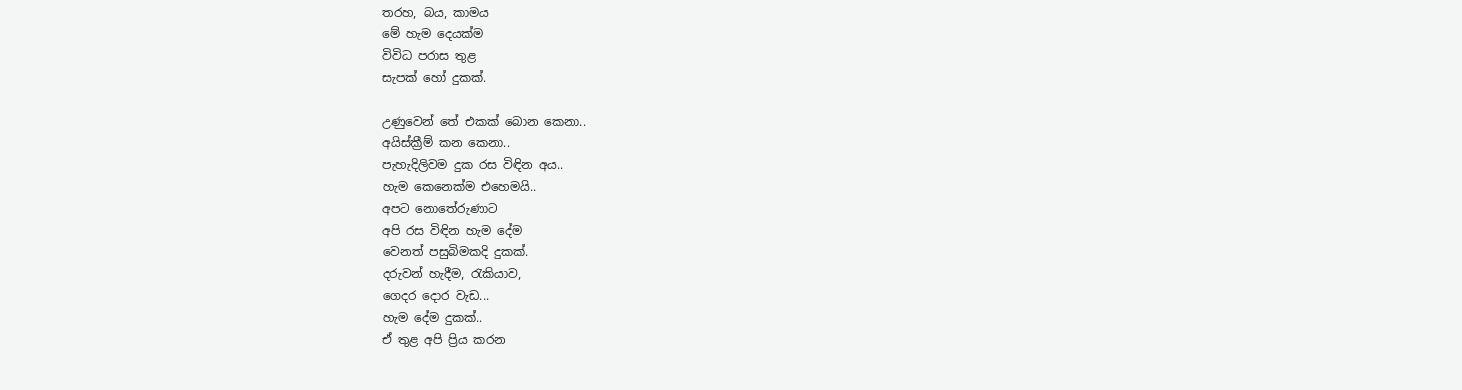තරහ, බය, කාමය
මේ හැම දෙයක්ම
විවිධ පරාස තුළ
සැපක් හෝ දුකක්.

උණුවෙන් තේ එකක් බොන කෙනා..
අයිස්ක්‍රීම් කන කෙනා..
පැහැදිලිවම දුක රස විඳින අය..
හැම කෙනෙක්ම එහෙමයි..
අපට නොතේරුණාට
අපි රස විඳින හැම දේම
වෙනත් පසුබිමකදි දුකක්.
දරුවන් හැදීම, රැකියාව,
ගෙදර දොර වැඩ...
හැම දේම දුකක්..
ඒ තුළ අපි ප්‍රිය කරන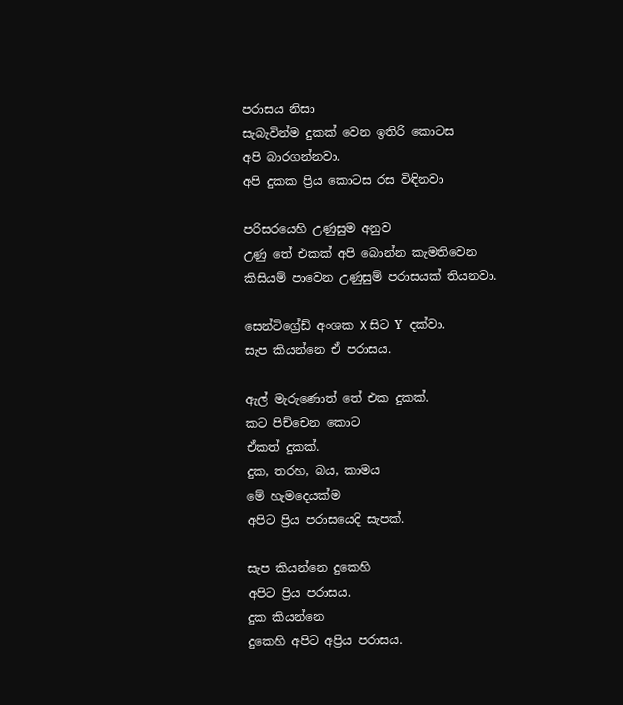පරාසය නිසා
සැබැවින්ම දුකක් වෙන ඉතිරි කොටස
අපි බාරගන්නවා.
අපි දුකක ප්‍රිය කොටස රස විඳිනවා

පරිසරයෙහි උණුසුම අනුව
උණු තේ එකක් අපි බොන්න කැමතිවෙන
කිසියම් පාවෙන උණුසුම් පරාසයක් තියනවා.

සෙන්ටිග්‍රේඩ් අංශක X සිට ‍Y දක්වා.
සැප කියන්නෙ ඒ පරාසය.

ඇල් මැරුණොත් තේ එක දුකක්.
කට පිච්චෙන කොට
ඒකත් දුකක්.
දුක, තරහ, බය, කාමය
මේ හැමදෙයක්ම
අපිට ප්‍රිය පරාසයෙදි සැපක්.

සැප කියන්නෙ දුකෙහි
අපිට ප්‍රිය පරාසය.
දුක කියන්නෙ
දුකෙහි අපිට අප්‍රිය පරාසය.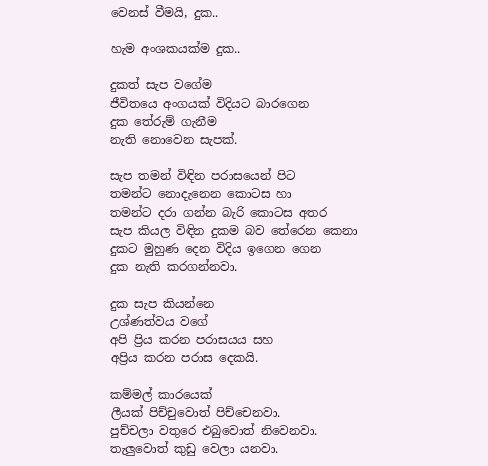වෙනස් වීමයි, දුක..

හැම අංශකයක්ම දුක..

දුකත් සැප වගේම
ජීවිතයෙ අංගයක් විදියට බාරගෙන
දුක තේරුම් ගැනීම
නැති නොවෙන සැපක්.

සැප තමන් විඳින පරාසයෙන් පිට
තමන්ට නොදැනෙන කොටස හා
තමන්ට දරා ගන්න බැරි කොටස අතර
සැප කියල විඳින දුකම බව තේරෙන කෙනා
දුකට මුහුණ දෙන විදිය ඉගෙන ගෙන
දුක නැති කරගන්නවා.

දුක සැප කියන්නෙ
උශ්ණත්වය වගේ
අපි ප්‍රිය කරන පරාසයය සහ
අප්‍රිය කරන පරාස දෙකයි.

කම්මල් කාරයෙක්
ලීයක් පිච්චුවොත් පිච්චෙනවා.
පුච්චලා වතුරෙ එබුවොත් නිවෙනවා.
තැලුවොත් කුඩු වෙලා යනවා.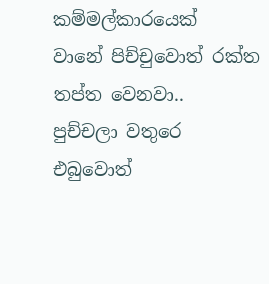කම්මල්කාරයෙක්
වානේ පිච්චුවොත් රක්ත තප්ත වෙනවා..
පුච්චලා වතුරෙ එබුවොත්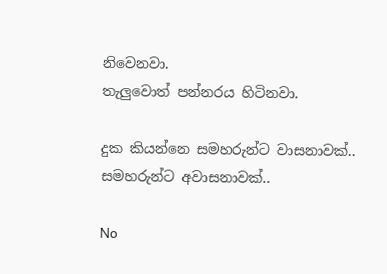නිවෙනවා.
තැලුවොත් පන්නරය හිටිනවා.

දුක කියන්නෙ සමහරුන්ට වාසනාවක්..
සමහරුන්ට අවාසනාවක්..

No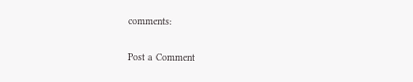comments:

Post a Comment